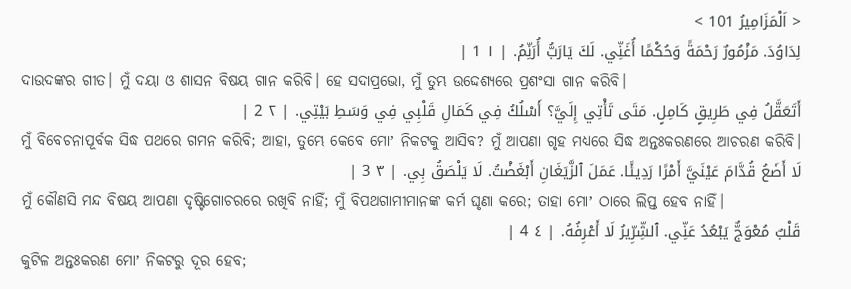< اَلْمَزَامِيرُ 101 >
لِدَاوُدَ. مَزْمُورٌ رَحْمَةً وَحُكْمًا أُغَنِّي. لَكَ يَارَبُّ أُرَنِّمُ. | ١ 1 |
ଦାଉଦଙ୍କର ଗୀତ। ମୁଁ ଦୟା ଓ ଶାସନ ବିଷୟ ଗାନ କରିବି। ହେ ସଦାପ୍ରଭୋ, ମୁଁ ତୁମ୍ଭ ଉଦ୍ଦେଶ୍ୟରେ ପ୍ରଶଂସା ଗାନ କରିବି।
أَتَعَقَّلُ فِي طَرِيقٍ كَامِلٍ. مَتَى تَأْتِي إِلَيَّ؟ أَسْلُكُ فِي كَمَالِ قَلْبِي فِي وَسَطِ بَيْتِي. | ٢ 2 |
ମୁଁ ବିବେଚନାପୂର୍ବକ ସିଦ୍ଧ ପଥରେ ଗମନ କରିବି; ଆହା, ତୁମ୍ଭେ କେବେ ମୋʼ ନିକଟକୁ ଆସିବ? ମୁଁ ଆପଣା ଗୃହ ମଧ୍ୟରେ ସିଦ୍ଧ ଅନ୍ତଃକରଣରେ ଆଚରଣ କରିବି।
لَا أَضَعُ قُدَّامَ عَيْنَيَّ أَمْرًا رَدِيئًا. عَمَلَ ٱلزَّيَغَانِ أَبْغَضْتُ. لَا يَلْصَقُ بِي. | ٣ 3 |
ମୁଁ କୌଣସି ମନ୍ଦ ବିଷୟ ଆପଣା ଦୃଷ୍ଟିଗୋଚରରେ ରଖିବି ନାହିଁ; ମୁଁ ବିପଥଗାମୀମାନଙ୍କ କର୍ମ ଘୃଣା କରେ; ତାହା ମୋʼ ଠାରେ ଲିପ୍ତ ହେବ ନାହିଁ।
قَلْبٌ مُعْوَجٌّ يَبْعُدُ عَنِّي. ٱلشِّرِّيرُ لَا أَعْرِفُهُ. | ٤ 4 |
କୁଟିଳ ଅନ୍ତଃକରଣ ମୋʼ ନିକଟରୁ ଦୂର ହେବ;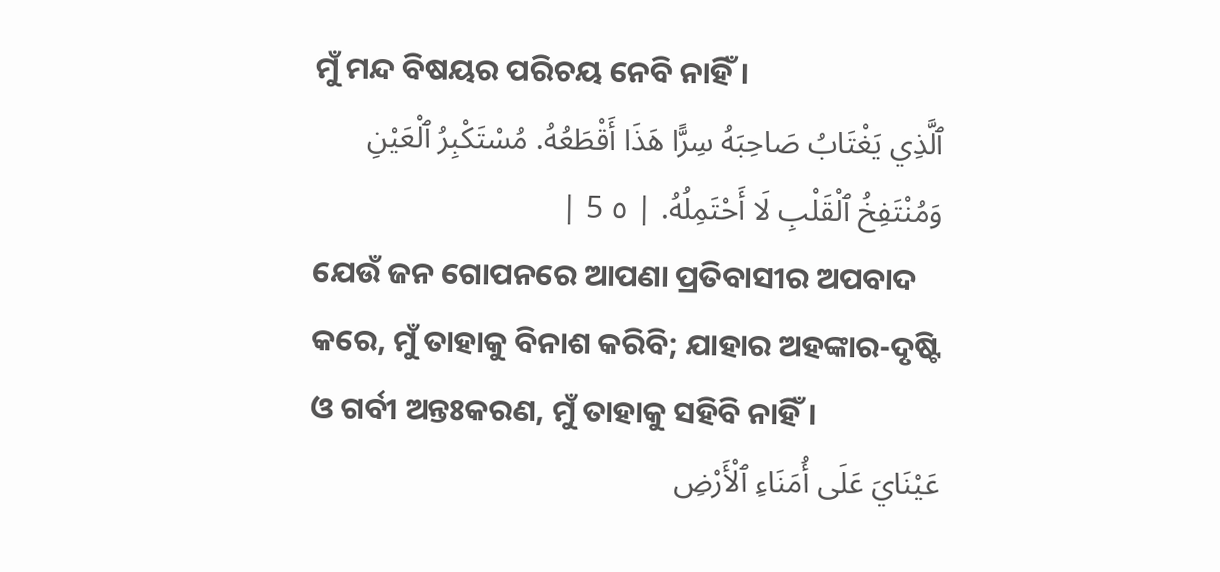ମୁଁ ମନ୍ଦ ବିଷୟର ପରିଚୟ ନେବି ନାହିଁ।
ٱلَّذِي يَغْتَابُ صَاحِبَهُ سِرًّا هَذَا أَقْطَعُهُ. مُسْتَكْبِرُ ٱلْعَيْنِ وَمُنْتَفِخُ ٱلْقَلْبِ لَا أَحْتَمِلُهُ. | ٥ 5 |
ଯେଉଁ ଜନ ଗୋପନରେ ଆପଣା ପ୍ରତିବାସୀର ଅପବାଦ କରେ, ମୁଁ ତାହାକୁ ବିନାଶ କରିବି; ଯାହାର ଅହଙ୍କାର-ଦୃଷ୍ଟି ଓ ଗର୍ବୀ ଅନ୍ତଃକରଣ, ମୁଁ ତାହାକୁ ସହିବି ନାହିଁ।
عَيْنَايَ عَلَى أُمَنَاءِ ٱلْأَرْضِ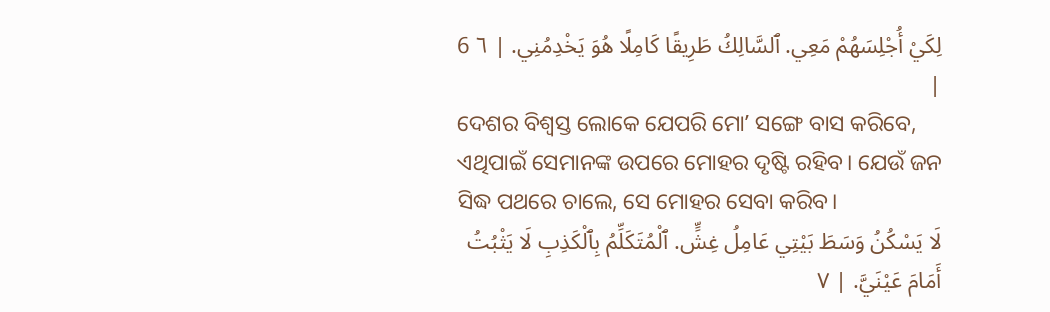لِكَيْ أُجْلِسَهُمْ مَعِي. ٱلسَّالِكُ طَرِيقًا كَامِلًا هُوَ يَخْدِمُنِي. | ٦ 6 |
ଦେଶର ବିଶ୍ୱସ୍ତ ଲୋକେ ଯେପରି ମୋʼ ସଙ୍ଗେ ବାସ କରିବେ, ଏଥିପାଇଁ ସେମାନଙ୍କ ଉପରେ ମୋହର ଦୃଷ୍ଟି ରହିବ। ଯେଉଁ ଜନ ସିଦ୍ଧ ପଥରେ ଚାଲେ, ସେ ମୋହର ସେବା କରିବ।
لَا يَسْكُنُ وَسَطَ بَيْتِي عَامِلُ غِشٍّ. ٱلْمُتَكَلِّمُ بِٱلْكَذِبِ لَا يَثْبُتُ أَمَامَ عَيْنَيَّ. | ٧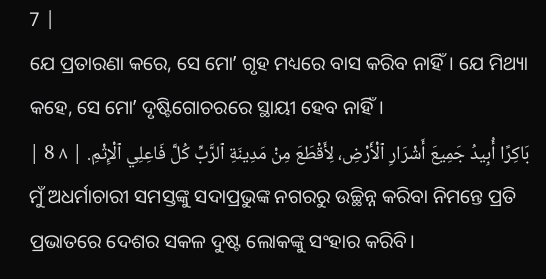7 |
ଯେ ପ୍ରତାରଣା କରେ, ସେ ମୋʼ ଗୃହ ମଧ୍ୟରେ ବାସ କରିବ ନାହିଁ। ଯେ ମିଥ୍ୟା କହେ, ସେ ମୋʼ ଦୃଷ୍ଟିଗୋଚରରେ ସ୍ଥାୟୀ ହେବ ନାହିଁ।
بَاكِرًا أُبِيدُ جَمِيعَ أَشْرَارِ ٱلْأَرْضِ، لِأَقْطَعَ مِنْ مَدِينَةِ ٱلرَّبِّ كُلَّ فَاعِلِي ٱلْإِثْمِ. | ٨ 8 |
ମୁଁ ଅଧର୍ମାଚାରୀ ସମସ୍ତଙ୍କୁ ସଦାପ୍ରଭୁଙ୍କ ନଗରରୁ ଉଚ୍ଛିନ୍ନ କରିବା ନିମନ୍ତେ ପ୍ରତି ପ୍ରଭାତରେ ଦେଶର ସକଳ ଦୁଷ୍ଟ ଲୋକଙ୍କୁ ସଂହାର କରିବି।